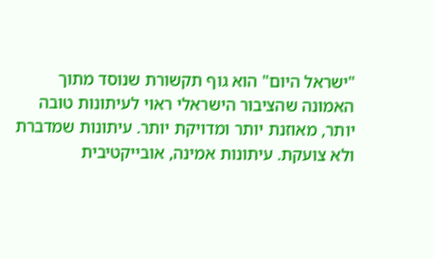"ישראל היום" הוא גוף תקשורת שנוסד מתוך האמונה שהציבור הישראלי ראוי לעיתונות טובה יותר, מאוזנת יותר ומדויקת יותר. עיתונות שמדברת ולא צועקת. עיתונות אמינה, אובייקטיבית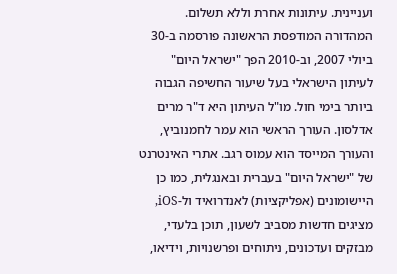ועניינית. עיתונות אחרת וללא תשלום. המהדורה המודפסת הראשונה פורסמה ב-30 ביולי 2007, וב-2010 הפך "ישראל היום" לעיתון הישראלי בעל שיעור החשיפה הגבוה ביותר בימי חול. מו"ל העיתון היא ד"ר מרים אדלסון. העורך הראשי הוא עמר לחמנוביץ, והעורך המייסד הוא עמוס רגב. אתרי האינטרנט של "ישראל היום" בעברית ובאנגלית, כמו כן היישומונים (אפליקציות) לאנדרואיד ול-iOS, מציגים חדשות מסביב לשעון, תוכן בלעדי, מבזקים ועדכונים, ניתוחים ופרשנויות, וידיאו,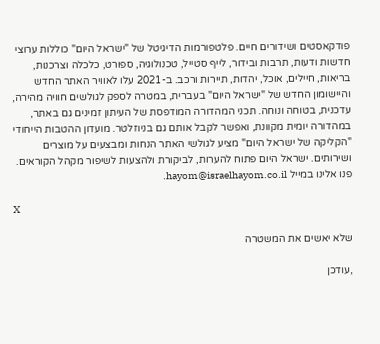פודקאסטים ושידורים חיים. פלטפורמות הדיגיטל של "ישראל היום" כוללות ערוצי חדשות ודעות, תרבות ובידור, לייף סטייל, טכנולוגיה, ספורט, כלכלה וצרכנות, בריאות, חיילים, אוכל, יהדות, תיירות ורכב. ב-2021 עלו לאוויר האתר החדש והיישומון החדש של "ישראל היום" בעברית, במטרה לספק לגולשים חוויה מהירה, עדכנית, בטוחה ונוחה. תכני המהדורה המודפסת של העיתון זמינים גם באתר, במהדורה יומית מקוונת, ואפשר לקבל אותם גם בניוזלטר. מועדון ההטבות הייחודי "הקליקה של ישראל היום" מציע לגולשי האתר הנחות ומבצעים על מוצרים ושירותים. ישראל היום פתוח להערות, לביקורת ולהצעות לשיפור מקהל הקוראים. פנו אלינו במייל hayom@israelhayom.co.il.

X

שלא יאשים את המשטרה

,עודכן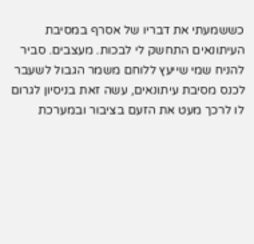כששמעתי את דבריו של אסרף במסיבת העיתונאים התחשק לי לבכות. מעצבים. סביר להניח שמי שייעץ ללוחם משמר הגבול לשעבר לכנס מסיבת עיתונאים, עשה זאת בניסיון לגרום לו לרכך מעט את הזעם בציבור ובמערכת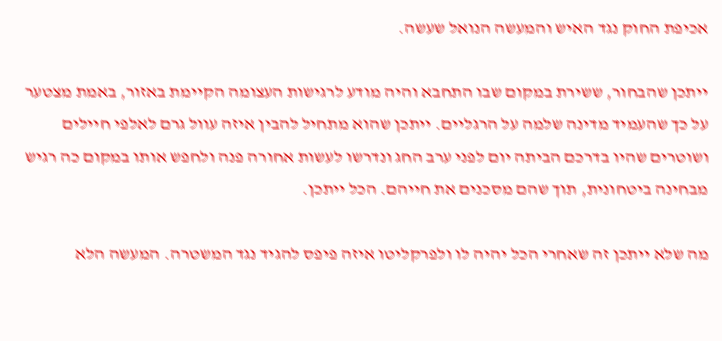אכיפת החוק נגד האיש והמעשה הנואל שעשה.

ייתכן שהבחור, ששירת במקום שבו התחבא והיה מודע לרגישות העצומה הקיימת באזור, באמת מצטער על כך שהעמיד מדינה שלמה על הרגליים. ייתכן שהוא מתחיל להבין איזה עוול גרם לאלפי חיילים ושוטרים שהיו בדרכם הביתה יום לפני ערב החג ונדרשו לעשות אחורה פנה ולחפש אותו במקום כה רגיש מבחינה ביטחונית, תוך שהם מסכנים את חייהם. הכל ייתכן.

מה שלא ייתכן זה שאחרי הכל יהיה לו ולפרקליטו איזה פיפס להגיד נגד המשטרה. המעשה הלא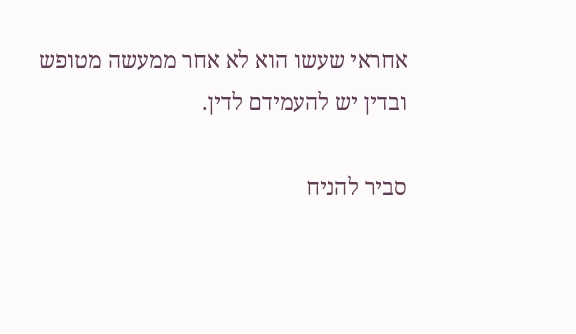אחראי שעשו הוא לא אחר ממעשה מטופש ובדין יש להעמידם לדין.

סביר להניח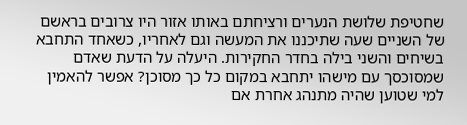שחטיפת שלושת הנערים ורציחתם באותו אזור היו צרובים בראשם של השניים שעה שתיכננו את המעשה וגם לאחריו, כשאחד התחבא בשיחים והשני בילה בחדר החקירות. היעלה על הדעת שאדם שמסוכסך עם מישהו יתחבא במקום כל כך מסוכן? אפשר להאמין למי שטוען שהיה מתנהג אחרת אם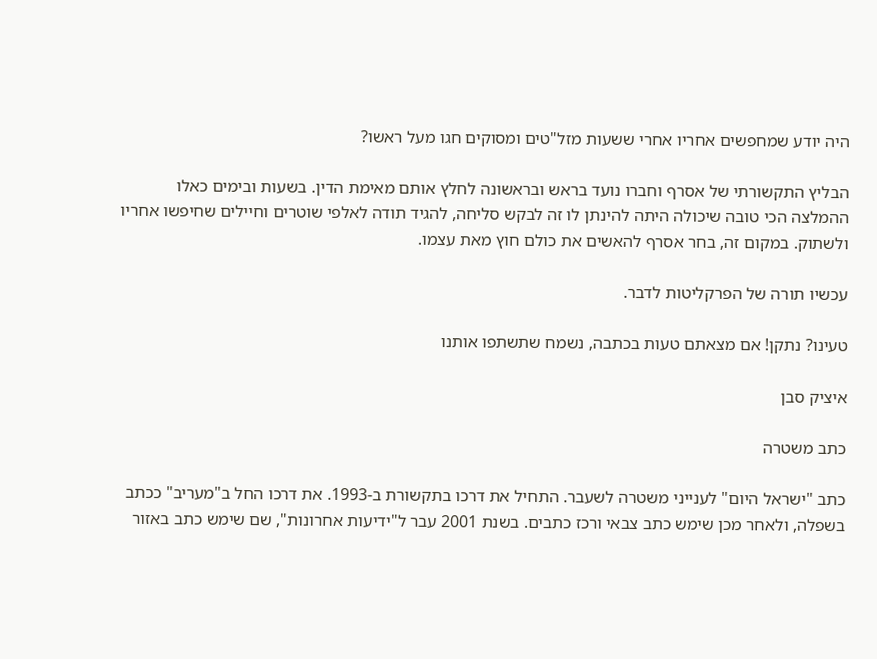היה יודע שמחפשים אחריו אחרי ששעות מזל"טים ומסוקים חגו מעל ראשו?

הבליץ התקשורתי של אסרף וחברו נועד בראש ובראשונה לחלץ אותם מאימת הדין. בשעות ובימים כאלו ההמלצה הכי טובה שיכולה היתה להינתן לו זה לבקש סליחה, להגיד תודה לאלפי שוטרים וחיילים שחיפשו אחריו ולשתוק. במקום זה, בחר אסרף להאשים את כולם חוץ מאת עצמו.

עכשיו תורה של הפרקליטות לדבר.

טעינו? נתקן! אם מצאתם טעות בכתבה, נשמח שתשתפו אותנו

איציק סבן

כתב משטרה

כתב "ישראל היום" לענייני משטרה לשעבר. התחיל את דרכו בתקשורת ב-1993. את דרכו החל ב"מעריב" ככתב בשפלה, ולאחר מכן שימש כתב צבאי ורכז כתבים. בשנת 2001 עבר ל"ידיעות אחרונות", שם שימש כתב באזור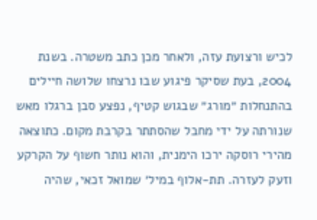לכיש ורצועת עזה, ולאחר מכן כתב משטרה. בשנת 2004, בעת שסיקר פיגוע שבו נרצחו שלושה חיילים בהתנחלות ״מורג״ שבגוש קטיף, נפצע סבן ברגלו מאש שנורתה על ידי מחבל שהסתתר בקרבת מקום. כתוצאה מהירי רוסקה ירכו הימנית, והוא נותר חשוף על הקרקע וזעק לעזרה. תת-אלוף במיל׳ שמואל זכאי, שהיה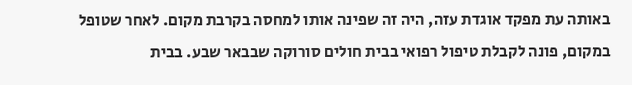באותה עת מפקד אוגדת עזה, היה זה שפינה אותו למחסה בקרבת מקום. לאחר שטופל במקום, פונה לקבלת טיפול רפואי בבית חולים סורוקה שבבאר שבע. בבית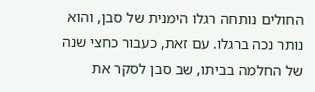החולים נותחה רגלו הימנית של סבן, והוא נותר נכה ברגלו. עם זאת, כעבור כחצי שנה של החלמה בביתו, שב סבן לסקר את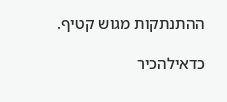ההתנתקות מגוש קטיף.

כדאילהכיר